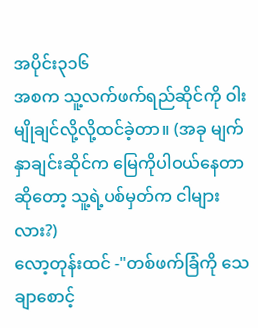အပိုင်း၃၁၆
အစက သူ့လက်ဖက်ရည်ဆိုင်ကို ဝါးမျိုချင်လို့လို့ထင်ခဲ့တာ။ (အခု မျက်နှာချင်းဆိုင်က မြေကိုပါဝယ်နေတာဆိုတော့ သူ့ရဲ့ပစ်မှတ်က ငါများလား?)
လော့တုန်းထင် -"တစ်ဖက်ခြံကို သေချာစောင့်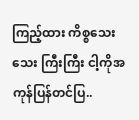ကြည့်ထား ကိစ္စသေးသေး ကြီးကြီး ငါ့ကိုအကုန်ပြန်တင်ပြ..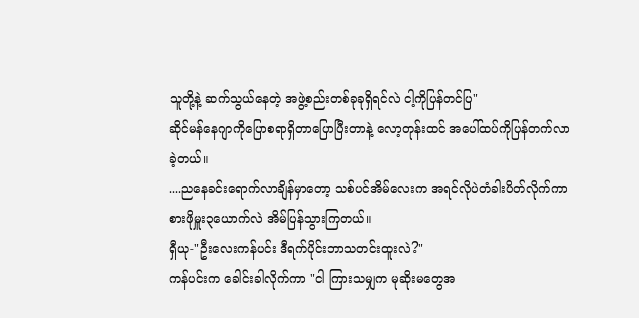သူတို့နဲ့ ဆက်သွယ်နေတဲ့ အဖွဲ့စည်းတစ်ခုခုရှိရင်လဲ ငါ့ကိုပြန်တင်ပြ"
ဆိုင်မန်နေဂျာကိုပြောစရာရှိတာပြောပြီးတာနဲ့ လော့တုန်းထင် အပေါ်ထပ်ကိုပြန်တက်လာခဲ့တယ်။
....ညနေခင်းရောက်လာချိန်မှာတော့ သစ်ပင်အိမ်လေးက အရင်လိုပဲတံခါးပိတ်လိုက်ကာ စားဖိုမှူး၃ယောက်လဲ အိမ်ပြန်သွားကြတယ်။
ရှီယု-"ဦးလေးကန်ပင်း ဒီရက်ပိုင်းဘာသတင်းထူးလဲ?"
ကန်ပင်းက ခေါင်းခါလိုက်ကာ "ငါ ကြားသမျှက မုဆိုးမတွေအ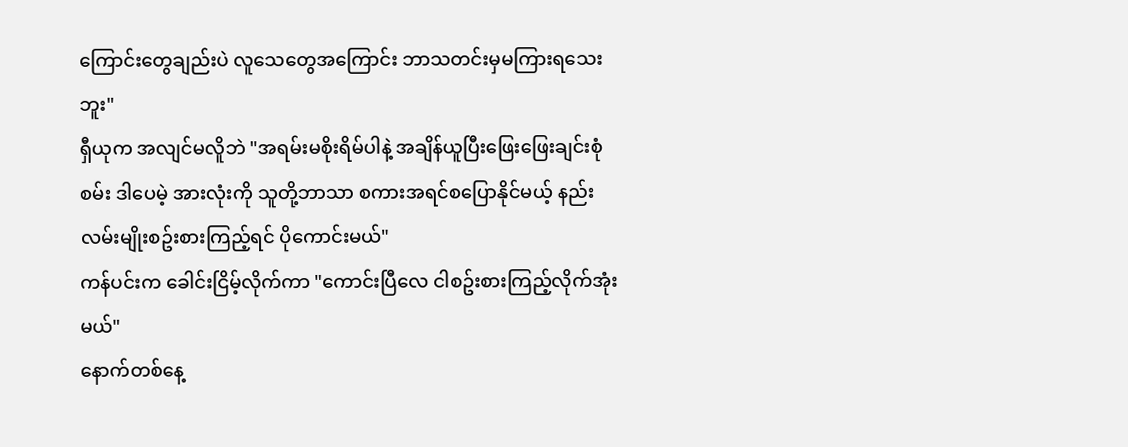ကြောင်းတွေချည်းပဲ လူသေတွေအကြောင်း ဘာသတင်းမှမကြားရသေးဘူး"
ရှီယုက အလျင်မလိူဘဲ "အရမ်းမစိုးရိမ်ပါနဲ့ အချိန်ယူပြီးဖြေးဖြေးချင်းစုံစမ်း ဒါပေမဲ့ အားလုံးကို သူတို့ဘာသာ စကားအရင်စပြောနိုင်မယ့် နည်းလမ်းမျိုးစဥ်းစားကြည့်ရင် ပိုကောင်းမယ်"
ကန်ပင်းက ခေါင်းငြိမ့်လိုက်ကာ "ကောင်းပြီလေ ငါစဥ်းစားကြည့်လိုက်အုံးမယ်"
နောက်တစ်နေ့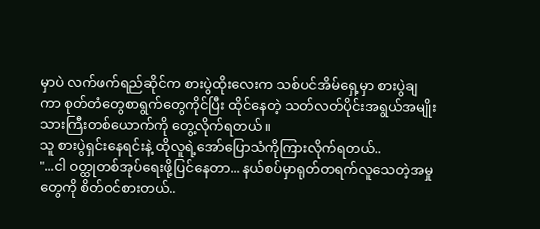မှာပဲ လက်ဖက်ရည်ဆိုင်က စားပွဲထိုးလေးက သစ်ပင်အိမ်ရှေ့မှာ စားပွဲချကာ စုတ်တံတွေစာရွက်တွေကိုင်ပြီး ထိုင်နေတဲ့ သတ်လတ်ပိုင်းအရွယ်အမျိုးသားကြီးတစ်ယောက်ကို တွေ့လိုက်ရတယ်။
သူ စားပွဲရှင်းနေရင်းနဲ့ ထိုလူရဲ့အော်ပြောသံကိုကြားလိုက်ရတယ်..
"...ငါ ဝတ္ထုတစ်အုပ်ရေးဖို့ပြင်နေတာ... နယ်စပ်မှာရုတ်တရက်လူသေတဲ့အမှုတွေကို စိတ်ဝင်စားတယ်..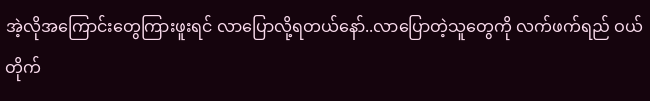အဲ့လိုအကြောင်းတွေကြားဖူးရင် လာပြောလို့ရတယ်နော်..လာပြောတဲ့သူတွေကို လက်ဖက်ရည် ဝယ်တိုက်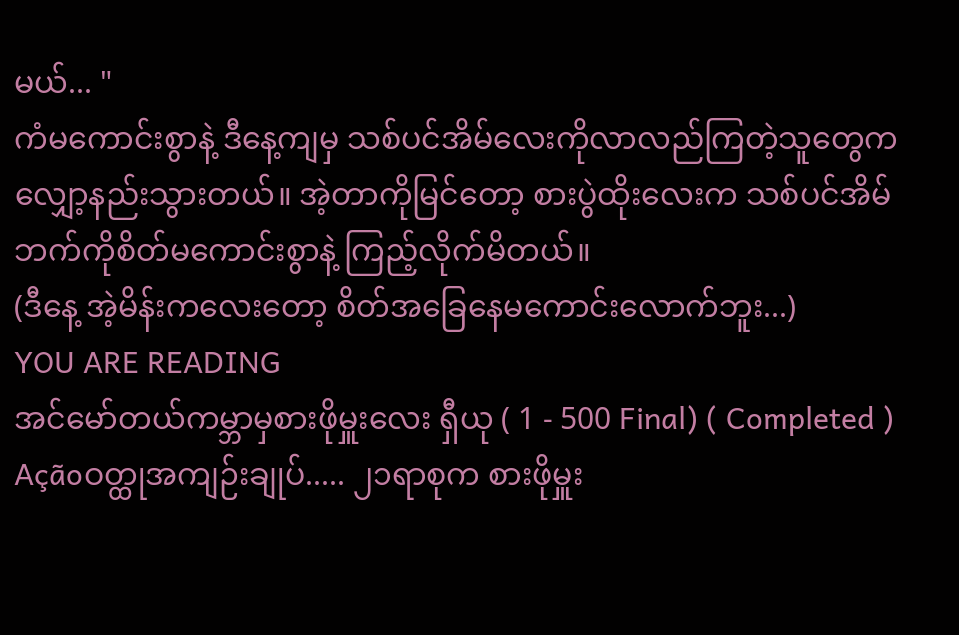မယ်... "
ကံမကောင်းစွာနဲ့ ဒီနေ့ကျမှ သစ်ပင်အိမ်လေးကိုလာလည်ကြတဲ့သူတွေက လျှော့နည်းသွားတယ်။ အဲ့တာကိုမြင်တော့ စားပွဲထိုးလေးက သစ်ပင်အိမ်ဘက်ကိုစိတ်မကောင်းစွာနဲ့ ကြည့်လိုက်မိတယ်။
(ဒီနေ့ အဲ့မိန်းကလေးတော့ စိတ်အခြေနေမကောင်းလောက်ဘူး...)
YOU ARE READING
အင်မော်တယ်ကမ္ဘာမှစားဖိုမှူးလေး ရှီယု ( 1 - 500 Final) ( Completed )
Açãoဝတ္ထုအကျဉ်းချုပ်..... ၂၁ရာစုက စားဖိုမှူး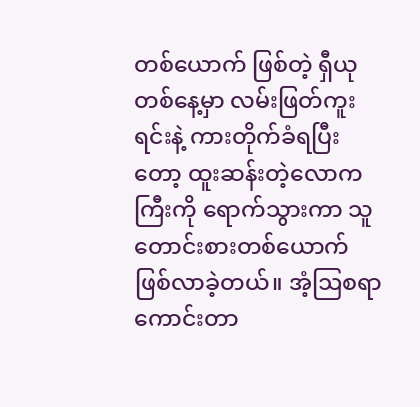တစ်ယောက် ဖြစ်တဲ့ ရှီယု တစ်နေ့မှာ လမ်းဖြတ်ကူးရင်းနဲ့ ကားတိုက်ခံရပြီးတော့ ထူးဆန်းတဲ့လောကကြီးကို ရောက်သွားကာ သူတောင်းစားတစ်ယောက်ဖြစ်လာခဲ့တယ်။ အံ့ဩစရာကောင်းတာ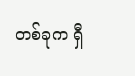တစ်ခုက ရှီ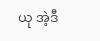ယု အဲ့ဒီ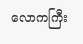လောကကြီး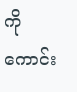ကိုကောင်း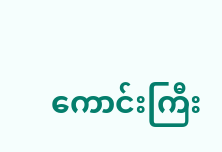ကောင်းကြီး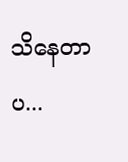သိနေတာပ...